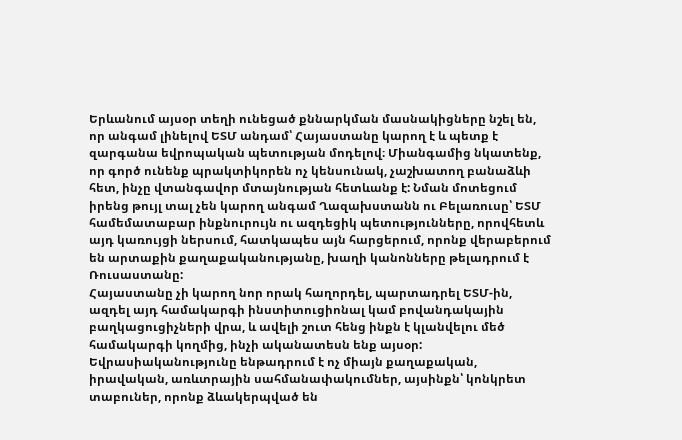Երևանում այսօր տեղի ունեցած քննարկման մասնակիցները նշել են, որ անգամ լինելով ԵՏՄ անդամ՝ Հայաստանը կարող է և պետք է զարգանա եվրոպական պետության մոդելով։ Միանգամից նկատենք, որ գործ ունենք պրակտիկորեն ոչ կենսունակ, չաշխատող բանաձևի հետ, ինչը վտանգավոր մտայնության հետևանք է: Նման մոտեցում իրենց թույլ տալ չեն կարող անգամ Ղազախստանն ու Բելառուսը՝ ԵՏՄ համեմատաբար ինքնուրույն ու ազդեցիկ պետությունները, որովհետև այդ կառույցի ներսում, հատկապես այն հարցերում, որոնք վերաբերում են արտաքին քաղաքականությանը, խաղի կանոնները թելադրում է Ռուսաստանը:
Հայաստանը չի կարող նոր որակ հաղորդել, պարտադրել ԵՏՄ-ին, ազդել այդ համակարգի ինստիտուցիոնալ կամ բովանդակային բաղկացուցիչների վրա, և ավելի շուտ հենց ինքն է կլանվելու մեծ համակարգի կողմից, ինչի ականատեսն ենք այսօր: Եվրասիականությունը ենթադրում է ոչ միայն քաղաքական, իրավական, առևտրային սահմանափակումներ, այսինքն՝ կոնկրետ տաբուներ, որոնք ձևակերպված են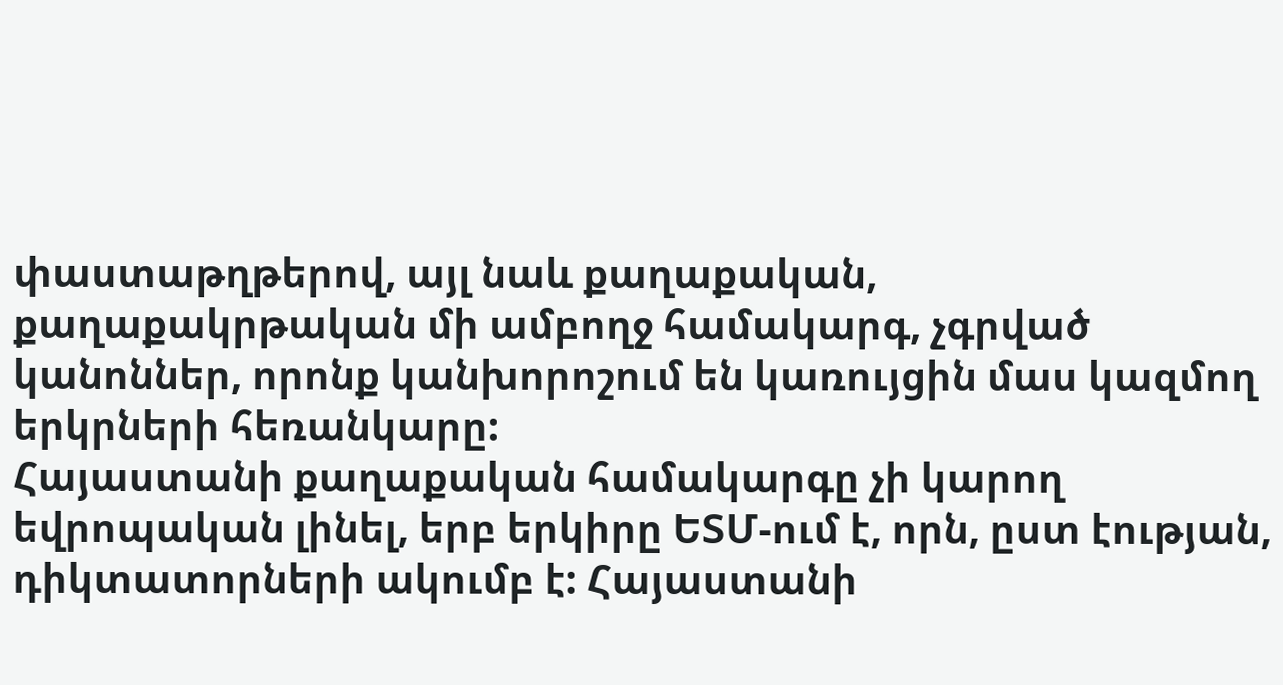փաստաթղթերով, այլ նաև քաղաքական, քաղաքակրթական մի ամբողջ համակարգ, չգրված կանոններ, որոնք կանխորոշում են կառույցին մաս կազմող երկրների հեռանկարը:
Հայաստանի քաղաքական համակարգը չի կարող եվրոպական լինել, երբ երկիրը ԵՏՄ-ում է, որն, ըստ էության, դիկտատորների ակումբ է: Հայաստանի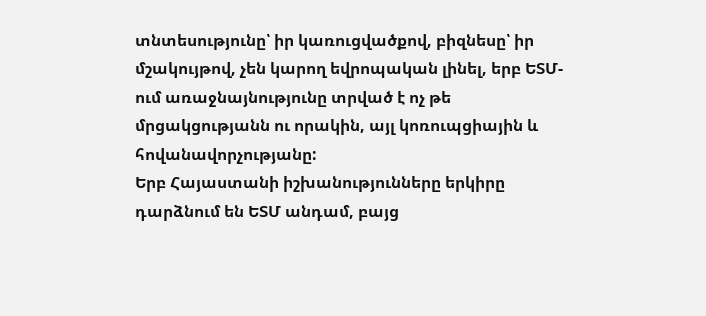տնտեսությունը՝ իր կառուցվածքով, բիզնեսը՝ իր մշակույթով, չեն կարող եվրոպական լինել, երբ ԵՏՄ-ում առաջնայնությունը տրված է ոչ թե մրցակցությանն ու որակին, այլ կոռուպցիային և հովանավորչությանը:
Երբ Հայաստանի իշխանությունները երկիրը դարձնում են ԵՏՄ անդամ, բայց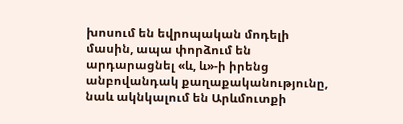խոսում են եվրոպական մոդելի մասին, ապա փորձում են արդարացնել «և, և»-ի իրենց անբովանդակ քաղաքականությունը, նաև ակնկալում են Արևմուտքի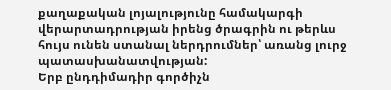քաղաքական լոյալությունը համակարգի վերարտադրության իրենց ծրագրին ու թերևս հույս ունեն ստանալ ներդրումներ՝ առանց լուրջ պատասխանատվության:
Երբ ընդդիմադիր գործիչն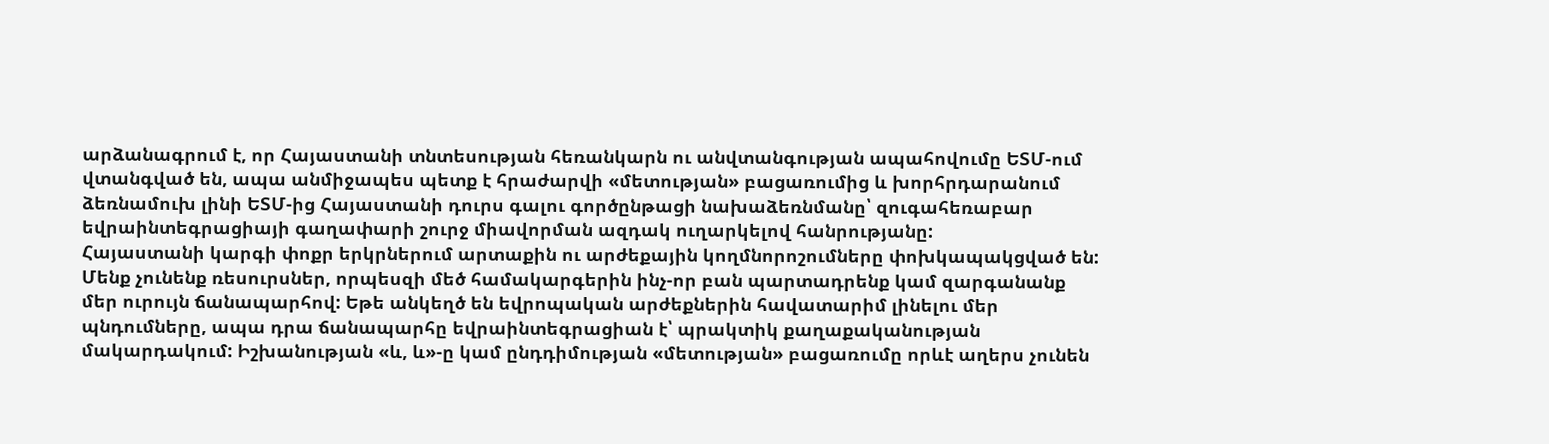արձանագրում է, որ Հայաստանի տնտեսության հեռանկարն ու անվտանգության ապահովումը ԵՏՄ-ում վտանգված են, ապա անմիջապես պետք է հրաժարվի «մետության» բացառումից և խորհրդարանում ձեռնամուխ լինի ԵՏՄ-ից Հայաստանի դուրս գալու գործընթացի նախաձեռնմանը՝ զուգահեռաբար եվրաինտեգրացիայի գաղափարի շուրջ միավորման ազդակ ուղարկելով հանրությանը:
Հայաստանի կարգի փոքր երկրներում արտաքին ու արժեքային կողմնորոշումները փոխկապակցված են: Մենք չունենք ռեսուրսներ, որպեսզի մեծ համակարգերին ինչ-որ բան պարտադրենք կամ զարգանանք մեր ուրույն ճանապարհով: Եթե անկեղծ են եվրոպական արժեքներին հավատարիմ լինելու մեր պնդումները, ապա դրա ճանապարհը եվրաինտեգրացիան է՝ պրակտիկ քաղաքականության մակարդակում: Իշխանության «և, և»-ը կամ ընդդիմության «մետության» բացառումը որևէ աղերս չունեն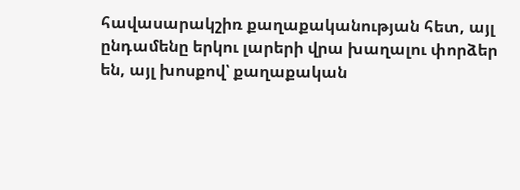հավասարակշիռ քաղաքականության հետ, այլ ընդամենը երկու լարերի վրա խաղալու փորձեր են, այլ խոսքով՝ քաղաքական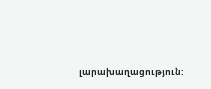լարախաղացություն: